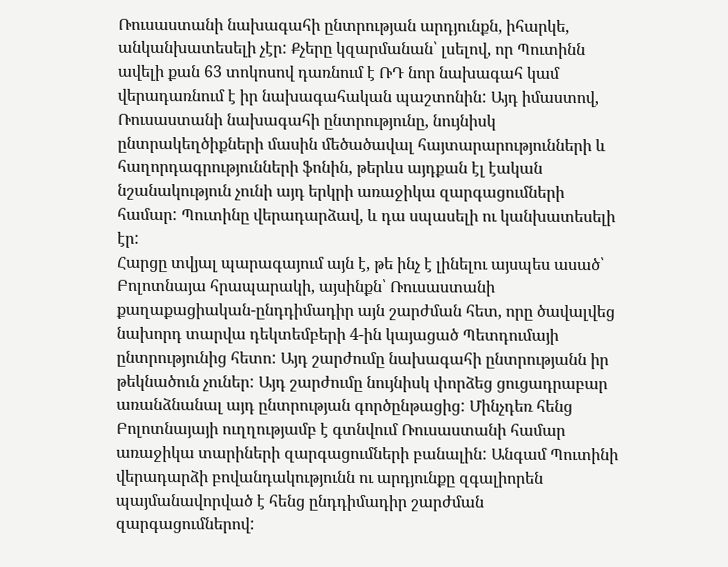Ռուսաստանի նախագահի ընտրության արդյունքն, իհարկե, անկանխատեսելի չէր: Քչերը կզարմանան՝ լսելով, որ Պուտինն ավելի քան 63 տոկոսով դառնում է ՌԴ նոր նախագահ կամ վերադառնում է իր նախագահական պաշտոնին: Այդ իմաստով, Ռուսաստանի նախագահի ընտրությունը, նույնիսկ ընտրակեղծիքների մասին մեծածավալ հայտարարությունների և հաղորդագրությունների ֆոնին, թերևս այդքան էլ էական նշանակություն չունի այդ երկրի առաջիկա զարգացումների համար: Պուտինը վերադարձավ, և դա սպասելի ու կանխատեսելի էր:
Հարցը տվյալ պարագայում այն է, թե ինչ է լինելու այսպես ասած՝ Բոլոտնայա հրապարակի, այսինքն՝ Ռուսաստանի քաղաքացիական-ընդդիմադիր այն շարժման հետ, որը ծավալվեց նախորդ տարվա դեկտեմբերի 4-ին կայացած Պետդումայի ընտրությունից հետո: Այդ շարժումը նախագահի ընտրությանն իր թեկնածուն չուներ: Այդ շարժումը նույնիսկ փորձեց ցուցադրաբար առանձնանալ այդ ընտրության գործընթացից: Մինչդեռ հենց Բոլոտնայայի ուղղությամբ է գտնվում Ռուսաստանի համար առաջիկա տարիների զարգացումների բանալին: Անգամ Պուտինի վերադարձի բովանդակությունն ու արդյունքը զգալիորեն պայմանավորված է հենց ընդդիմադիր շարժման զարգացումներով: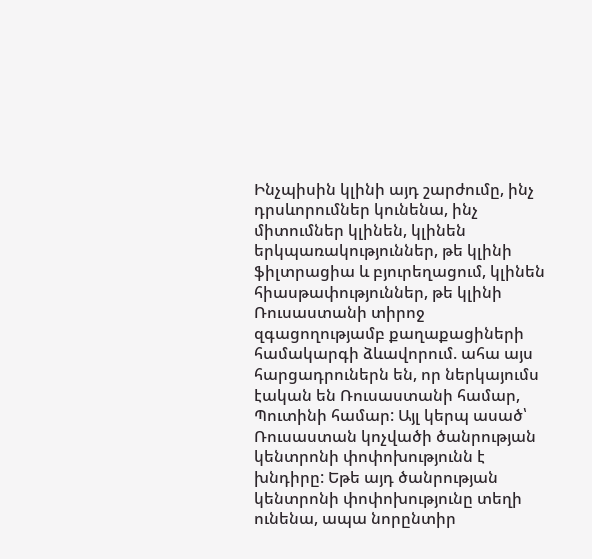Ինչպիսին կլինի այդ շարժումը, ինչ դրսևորումներ կունենա, ինչ միտումներ կլինեն, կլինեն երկպառակություններ, թե կլինի ֆիլտրացիա և բյուրեղացում, կլինեն հիասթափություններ, թե կլինի Ռուսաստանի տիրոջ զգացողությամբ քաղաքացիների համակարգի ձևավորում. ահա այս հարցադրուներն են, որ ներկայումս էական են Ռուսաստանի համար, Պուտինի համար: Այլ կերպ ասած՝ Ռուսաստան կոչվածի ծանրության կենտրոնի փոփոխությունն է խնդիրը: Եթե այդ ծանրության կենտրոնի փոփոխությունը տեղի ունենա, ապա նորընտիր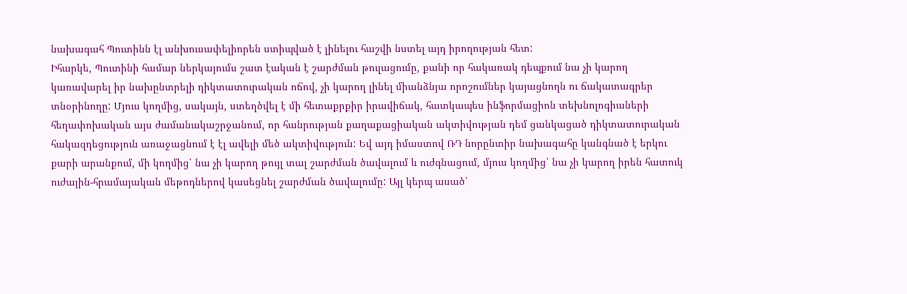նախագահ Պուտինն էլ անխուսափելիորեն ստիպված է լինելու հաշվի նստել այդ իրողության հետ:
Իհարկե, Պուտինի համար ներկայումս շատ էական է շարժման թուլացումը, քանի որ հակառակ դեպքում նա չի կարող կառավարել իր նախընտրելի դիկտատուրական ոճով, չի կարող լինել միանձնյա որոշումներ կայացնողն ու ճակատագրեր տնօրինողը: Մյուս կողմից, սակայն, ստեղծվել է մի հետաքրքիր իրավիճակ, հատկապես ինֆորմացիոն տեխնոլոգիաների հեղափոխական այս ժամանակաշրջանում, որ հանրության քաղաքացիական ակտիվության դեմ ցանկացած դիկտատուրական հակազդեցություն առաջացնում է էլ ավելի մեծ ակտիվություն: Եվ այդ իմաստով ՌԴ նորընտիր նախագահը կանգնած է երկու քարի արանքում, մի կողմից՝ նա չի կարող թույլ տալ շարժման ծավալում և ուժգնացում, մյուս կողմից՝ նա չի կարող իրեն հատուկ ուժային-հրամայական մեթոդներով կասեցնել շարժման ծավալումը: Այլ կերպ ասած՝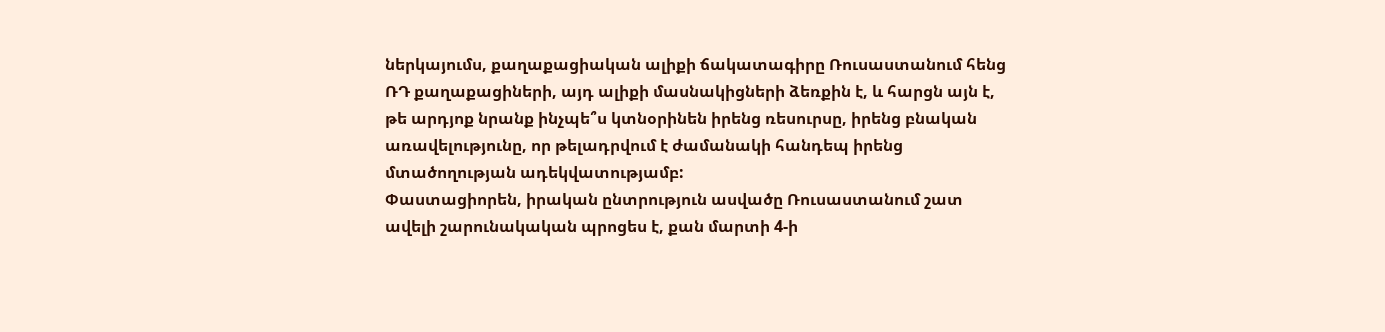ներկայումս, քաղաքացիական ալիքի ճակատագիրը Ռուսաստանում հենց ՌԴ քաղաքացիների, այդ ալիքի մասնակիցների ձեռքին է, և հարցն այն է, թե արդյոք նրանք ինչպե՞ս կտնօրինեն իրենց ռեսուրսը, իրենց բնական առավելությունը, որ թելադրվում է ժամանակի հանդեպ իրենց մտածողության ադեկվատությամբ:
Փաստացիորեն, իրական ընտրություն ասվածը Ռուսաստանում շատ ավելի շարունակական պրոցես է, քան մարտի 4-ի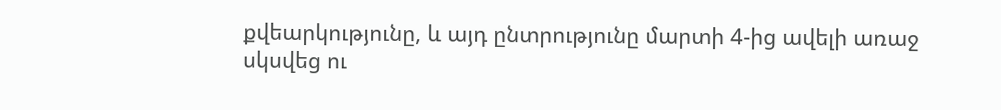քվեարկությունը, և այդ ընտրությունը մարտի 4-ից ավելի առաջ սկսվեց ու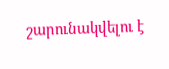շարունակվելու է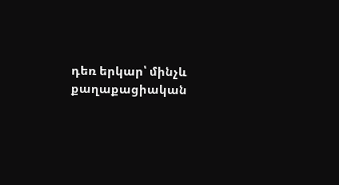դեռ երկար՝ մինչև քաղաքացիական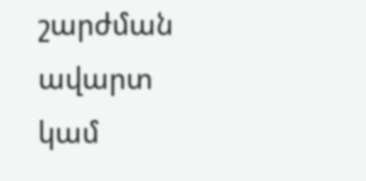շարժման ավարտ կամ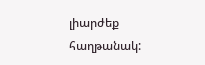լիարժեք հաղթանակ: